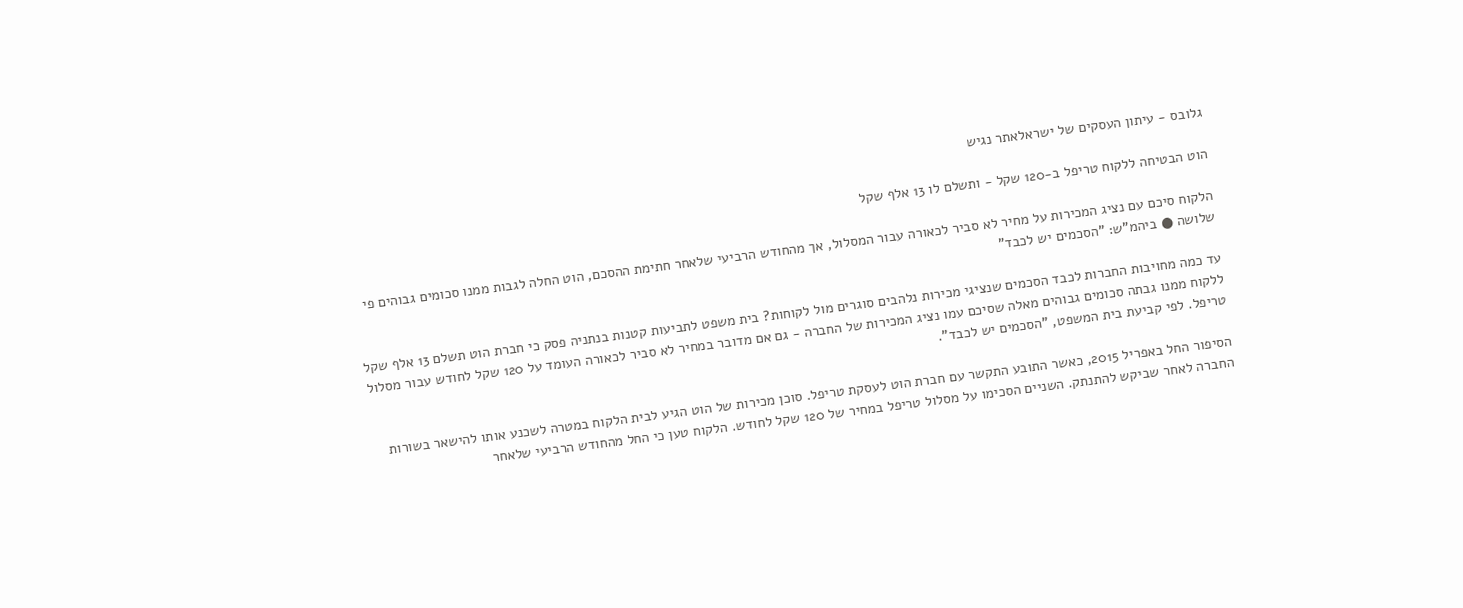גלובס - עיתון העסקים של ישראלאתר נגיש

הוט הבטיחה ללקוח טריפל ב-120 שקל - ותשלם לו 13 אלף שקל

הלקוח סיכם עם נציג המכירות על מחיר לא סביר לכאורה עבור המסלול, אך מהחודש הרביעי שלאחר חתימת ההסכם, הוט החלה לגבות ממנו סכומים גבוהים פי שלושה ● ביהמ"ש: "הסכמים יש לכבד"

עד כמה מחויבות החברות לכבד הסכמים שנציגי מכירות נלהבים סוגרים מול לקוחות? בית משפט לתביעות קטנות בנתניה פסק כי חברת הוט תשלם 13 אלף שקל ללקוח ממנו גבתה סכומים גבוהים מאלה שסיכם עמו נציג המכירות של החברה - גם אם מדובר במחיר לא סביר לכאורה העומד על 120 שקל לחודש עבור מסלול טריפל. לפי קביעת בית המשפט, "הסכמים יש לכבד".

הסיפור החל באפריל 2015, כאשר התובע התקשר עם חברת הוט לעסקת טריפל. סוכן מכירות של הוט הגיע לבית הלקוח במטרה לשכנע אותו להישאר בשורות החברה לאחר שביקש להתנתק. השניים הסכימו על מסלול טריפל במחיר של 120 שקל לחודש. הלקוח טען כי החל מהחודש הרביעי שלאחר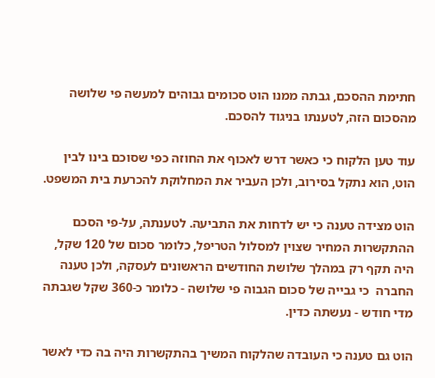חתימת ההסכם, גבתה ממנו הוט סכומים גבוהים למעשה פי שלושה מהסכום הזה, לטענתו בניגוד להסכם.

עוד טען הלקוח כי כאשר דרש לאכוף את החוזה כפי שסוכם בינו לבין הוט, הוא נתקל בסירוב, ולכן העביר את המחלוקת להכרעת בית המשפט.

הוט מצידה טענה כי יש לדחות את התביעה. לטענתה, על-פי הסכם ההתקשרות המחיר שצוין למסלול הטריפל, כלומר סכום של 120 שקל, היה תקף רק במהלך שלושת החודשים הראשונים לעסקה, ולכן טענה החברה  כי גבייה של סכום הגבוה פי שלושה - כלומר כ-360 שקל שגבתה מדי חודש - נעשתה כדין.

הוט גם טענה כי העובדה שהלקוח המשיך בהתקשרות היה בה כדי לאשר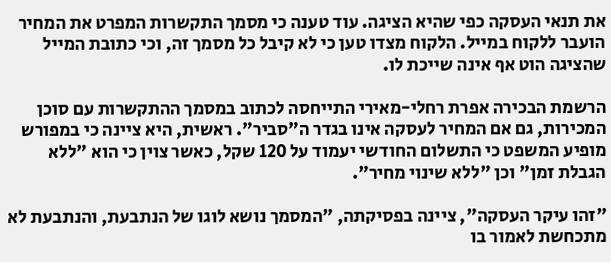את תנאי העסקה כפי שהיא הציגה. עוד טענה כי מסמך התקשרות המפרט את המחיר הועבר ללקוח במייל. הלקוח מצדו טען כי לא קיבל כל מסמך זה, וכי כתובת המייל שהציגה הוט אף אינה שייכת לו.

הרשמת הבכירה אפרת רחלי-מאירי התייחסה לכתוב במסמך ההתקשרות עם סוכן המכירות, גם אם המחיר לעסקה אינו בגדר ה"סביר". ראשית, היא ציינה כי במפורש מופיע המשפט כי התשלום החודשי יעמוד על 120 שקל, כאשר צוין כי הוא "ללא הגבלת זמן" וכן "ללא שינוי מחיר".

"זהו עיקר העסקה", ציינה בפסיקתה, "המסמך נושא לוגו של הנתבעת, והנתבעת לא מתכחשת לאמור בו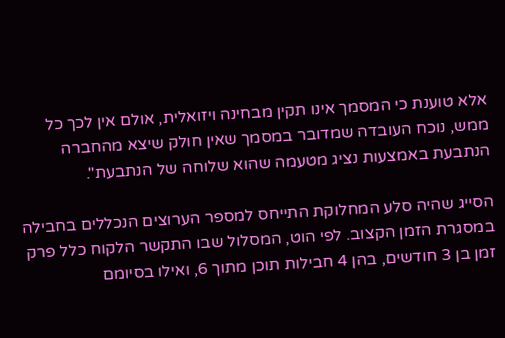אלא טוענת כי המסמך אינו תקין מבחינה ויזואלית, אולם אין לכך כל ממש, נוכח העובדה שמדובר במסמך שאין חולק שיצא מהחברה הנתבעת באמצעות נציג מטעמה שהוא שלוחה של הנתבעת".

הסייג שהיה סלע המחלוקת התייחס למספר הערוצים הנכללים בחבילה במסגרת הזמן הקצוב. לפי הוט, המסלול שבו התקשר הלקוח כלל פרק זמן בן 3 חודשים, בהן 4 חבילות תוכן מתוך 6, ואילו בסיומם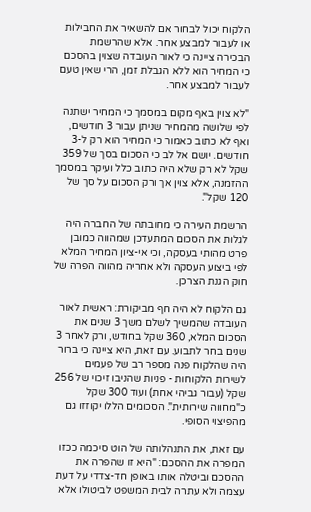הלקוח יכול לבחור אם להשאיר את החבילות או לעבור למבצע אחר. אלא שהרשמת הבכירה ציינה כי לאור העובדה שצוין בהסכם כי המחיר הוא ללא הגבלת זמן, הרי שאין טעם לעבור למבצע אחר.

"לא צוין באף מקום במסמך כי המחיר ישתנה לפי שלושה מהמחיר שניתן עבור 3 חודשים, ואף לא כתוב כאמור כי המחיר הוא רק ל-3 חודשים. יושם אל לב כי הסכום בסך של 359 שקל לא רק שלא היה כתוב כלל ועיקר במסמך ההזמנה, אלא צוין אך ורק הסכום על סך של 120 שקל".

הרשמת העירה כי מחובתה של החברה היה לגלות את הסכום המתעדכן שמהווה כמובן פרט מהותי בעסקה, וכי אי-ציון המחיר המלא לפי ביצוע העסקה ולא אחריה מהווה הפרה של חוק הגנת הצרכן.

גם הלקוח לא היה חף מביקורת: ראשית לאור העובדה שהמשיך לשלם משך 3 שנים את הסכום המלא, 360 שקל בחודש, ורק לאחר 3 שנים בחר לתבוע. עם זאת, היא ציינה כי ברור היה שהלקוח פנה מספר רב של פעמים לשירות הלקוחות - פניות שהניבו זיכוי של 256 שקל (עבור גביהי אחת) ועוד 300 שקל כ"מחווה שירותית". הסכומים הללו יקוזזו גם מהפיצוי הסופי.

עם זאת, את התנהלותה של הוט סיכמה ככזו המפרה את ההסכם: "היא זו שהפרה את ההסכם וביטלה אותו באופן חד-צדדי על דעת עצמה ולא עתרה לבית המשפט לביטולו אלא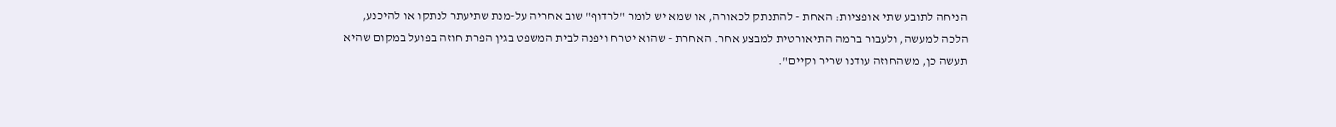הניחה לתובע שתי אופציות: האחת - להתנתק לכאורה, או שמא יש לומר "לרדוף" שוב אחריה על-מנת שתיעתר לנתקו או להיכנע, הלכה למעשה, ולעבור ברמה התיאורטית למבצע אחר. האחרת - שהוא יטרח ויפנה לבית המשפט בגין הפרת חוזה בפועל במקום שהיא תעשה כן, משהחוזה עודנו שריר וקיים".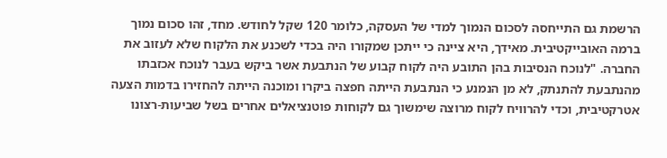הרשמת גם התייחסה לסכום הנמוך למדי של העסקה, כלומר 120 שקל לחודש. מחד, זהו סכום נמוך ברמה האובייקטיבית. מאידך, היא ציינה כי ייתכן שמקורו היה בכדי לשכנע את הלקוח שלא לעזוב את החברה. "לנוכח הנסיבות בהן התובע היה לקוח קבוע של הנתבעת אשר ביקש בעבר לנוכח אכזבתו מהנתבעת להתנתק, לא מן הנמנע כי הנתבעת הייתה חפצה ביקרו ומוכנה הייתה להחזירו בדמות הצעה אטרקטיבית, וכדי להרוויח לקוח מרוצה שימשוך גם לקוחות פוטנציאלים אחרים בשל שביעות-רצונו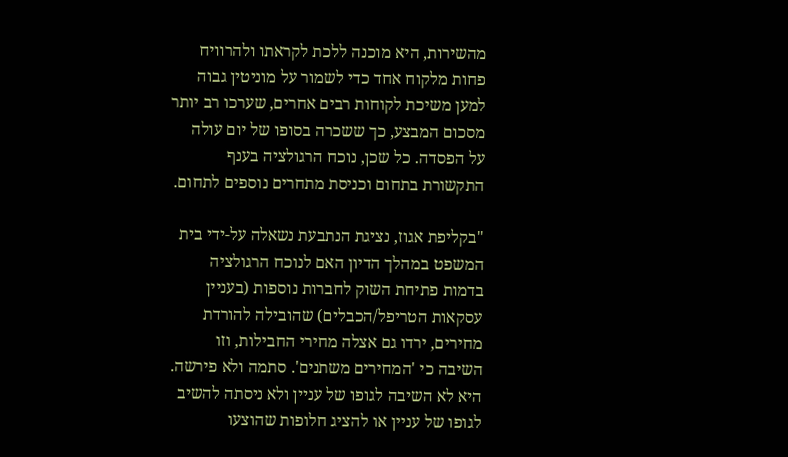מהשירות, היא מוכנה ללכת לקראתו ולהרוויח פחות מלקוח אחד כדי לשמור על מוניטין גבוה למען משיכת לקוחות רבים אחרים, שערכו רב יותר מסכום המבצע, כך ששכרה בסופו של יום עולה על הפסדה. כל שכן, נוכח הרגולציה בענף התקשורת בתחום וכניסת מתחרים נוספים לתחום.

"בקליפת אגוז, נציגת הנתבעת נשאלה על-ידי בית המשפט במהלך הדיון האם לנוכח הרגולציה בדמות פתיחת השוק לחברות נוספות (בעניין עסקאות הטריפל/הכבלים) שהובילה להורדת מחירים, ירדו גם אצלה מחירי החבילות, וזו השיבה כי 'המחירים משתנים'. סתמה ולא פירשה. היא לא השיבה לגופו של עניין ולא ניסתה להשיב לגופו של עניין או להציג חלופות שהוצעו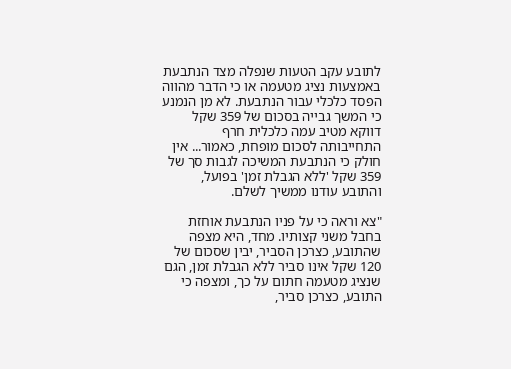לתובע עקב הטעות שנפלה מצד הנתבעת באמצעות נציג מטעמה או כי הדבר מהווה הפסד כלכלי עבור הנתבעת. לא מן הנמנע כי המשך גבייה בסכום של 359 שקל דווקא מטיב עמה כלכלית חרף התחייבותה לסכום מופחת, כאמור... אין חולק כי הנתבעת המשיכה לגבות סך של 359 שקל 'ללא הגבלת זמן' בפועל, והתובע עודנו ממשיך לשלם.

"צא וראה כי על פניו הנתבעת אוחזת בחבל משני קצותיו. מחד, היא מצפה שהתובע, כצרכן הסביר, יבין שסכום של 120 שקל אינו סביר ללא הגבלת זמן, הגם שנציג מטעמה חתום על כך, ומצפה כי התובע, כצרכן סביר,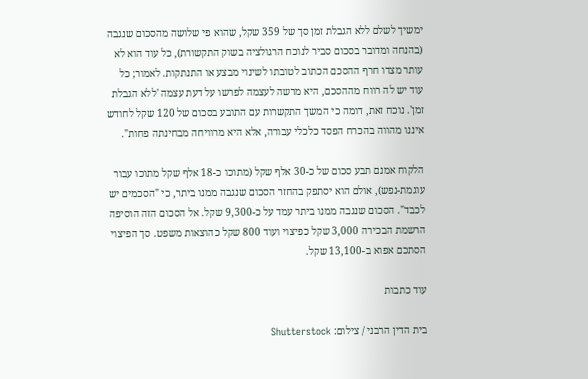ימשיך לשלם ללא הגבלת זמן סך של 359 שקל, שהוא פי שלושה מהסכום שנגבה (בהנחה ומדובר בסכום סביר לנוכח הרגולציה בשוק התקשורת), כל עוד הוא לא עותר מצדו חרף ההסכם הכתוב לטובתו לשינוי מבצע או התנתקות. לאמור; כל עוד יש לה רווח מההסכם, היא מרשה לעצמה לפרשו על דעת עצמה 'ללא הגבלת זמן'. נוכח זאת, דומה כי המשך התקשרות עם התובע בסכום של 120 שקל לחודש איננו מהווה בהכרח הפסד כלכלי עבורה, אלא היא מרוויחה מבחינתה פחות".

הלקוח אמנם תבע סכום של כ-30 אלף שקל (מתוכו כ-18 אלף שקל מתוכו עבור עוגמת-נפש), אולם הוא יסתפק בהחזר הסכום שנגבה ממנו ביתר, כי "הסכמים יש לכבד". הסכום שנגבה ממנו ביתר עמד על כ-9,300 שקל. אל הסכום הזה הוסיפה הרשמת הבכירה 3,000 שקל כפיצוי ועוד 800 שקל כהוצאות משפט. סך הפיצוי הסתכם אפוא ב-13,100 שקל.

עוד כתבות

בית הדין הרבני / צילום: Shutterstock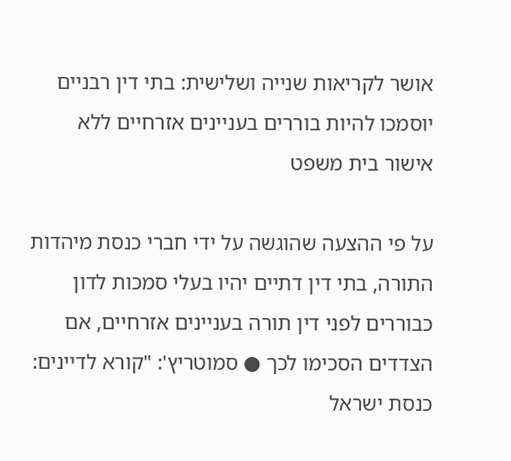אושר לקריאות שנייה ושלישית: בתי דין רבניים יוסמכו להיות בוררים בעניינים אזרחיים ללא אישור בית משפט

על פי ההצעה שהוגשה על ידי חברי כנסת מיהדות התורה, בתי דין דתיים יהיו בעלי סמכות לדון כבוררים לפני דין תורה בעניינים אזרחיים, אם הצדדים הסכימו לכך ● סמוטריץ': "קורא לדיינים: כנסת ישראל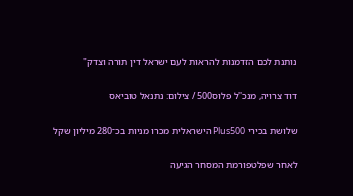נותנת לכם הזדמנות להראות לעם ישראל דין תורה וצדק"

דוד צרויה, מנכ''ל פלוס500 / צילום: נתנאל טוביאס

שלושת בכירי Plus500 הישראלית מכרו מניות בכ־280 מיליון שקל

לאחר שפלטפורמת המסחר הגיעה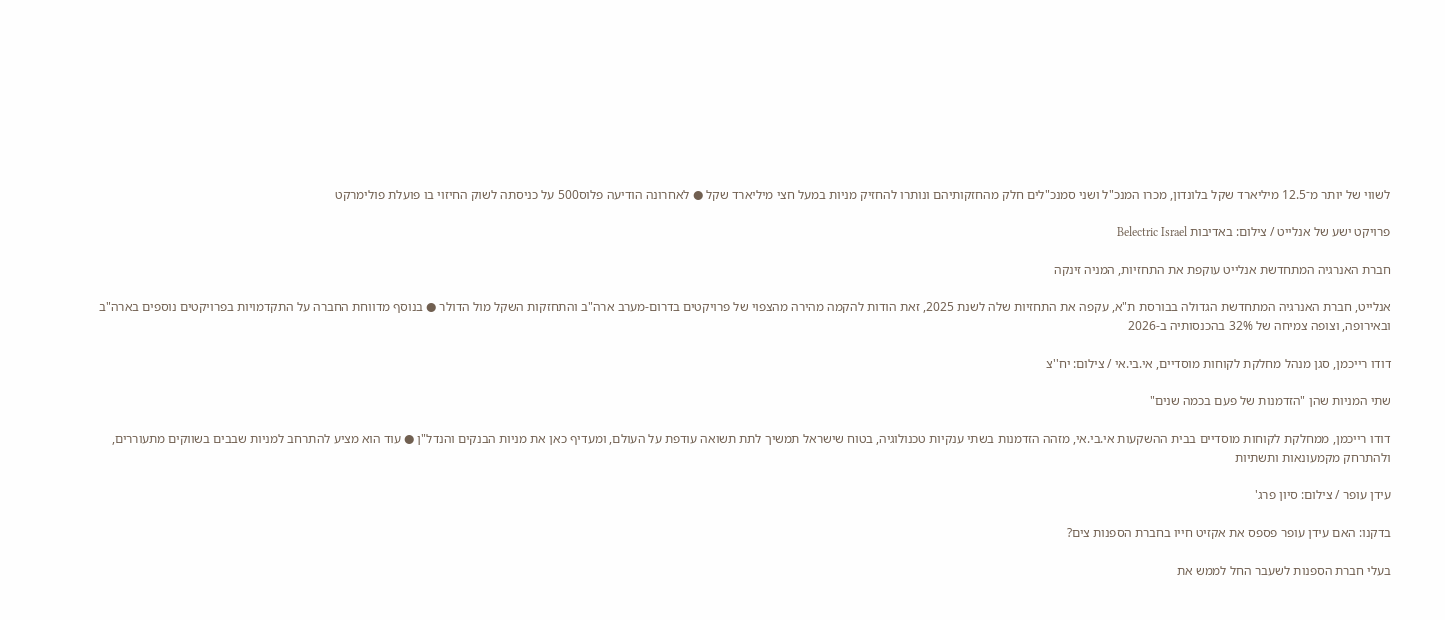לשווי של יותר מ־12.5 מיליארד שקל בלונדון, מכרו המנכ"ל ושני סמנכ"לים חלק מהחזקותיהם ונותרו להחזיק מניות במעל חצי מיליארד שקל ● לאחרונה הודיעה פלוס500 על כניסתה לשוק החיזוי בו פועלת פולימרקט

פרויקט ישע של אנלייט / צילום: באדיבות Belectric Israel

חברת האנרגיה המתחדשת אנלייט עוקפת את התחזיות, המניה זינקה

אנלייט, חברת האנרגיה המתחדשת הגדולה בבורסת ת"א, עקפה את התחזיות שלה לשנת 2025, זאת הודות להקמה מהירה מהצפוי של פרויקטים בדרום-מערב ארה"ב והתחזקות השקל מול הדולר ● בנוסף מדווחת החברה על התקדמויות בפרויקטים נוספים בארה"ב ובאירופה, וצופה צמיחה של 32% בהכנסותיה ב-2026

דודו רייכמן, סגן מנהל מחלקת לקוחות מוסדיים, אי.בי.אי / צילום: יח''צ

שתי המניות שהן "הזדמנות של פעם בכמה שנים"

דודו רייכמן, ממחלקת לקוחות מוסדיים בבית ההשקעות אי.בי.אי, מזהה הזדמנות בשתי ענקיות טכנולוגיה, בטוח שישראל תמשיך לתת תשואה עודפת על העולם, ומעדיף כאן את מניות הבנקים והנדל"ן ● עוד הוא מציע להתרחב למניות שבבים בשווקים מתעוררים, ולהתרחק מקמעונאות ותשתיות

עידן עופר / צילום: סיון פרג'

בדקנו: האם עידן עופר פספס את אקזיט חייו בחברת הספנות צים?

בעלי חברת הספנות לשעבר החל לממש את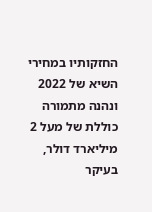החזקותיו במחירי השיא של 2022 ונהנה מתמורה כוללת של מעל 2 מיליארד דולר, בעיקר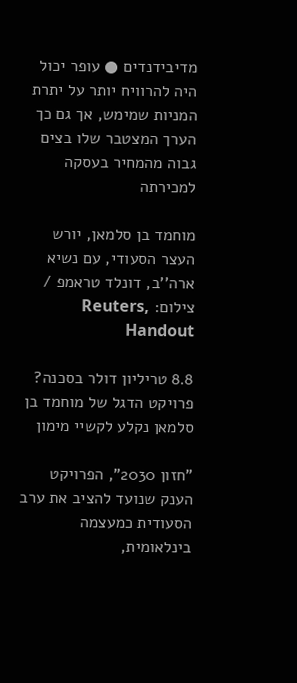מדיבידנדים ● עופר יכול היה להרוויח יותר על יתרת המניות שמימש, אך גם כך הערך המצטבר שלו בצים גבוה מהמחיר בעסקה למכירתה

מוחמד בן סלמאן, יורש העצר הסעודי, עם נשיא ארה''ב, דונלד טראמפ / צילום: Reuters, Handout

8.8 טריליון דולר בסכנה? פרויקט הדגל של מוחמד בן סלמאן נקלע לקשיי מימון

"חזון 2030", הפרויקט הענק שנועד להציב את ערב הסעודית כמעצמה בינלאומית,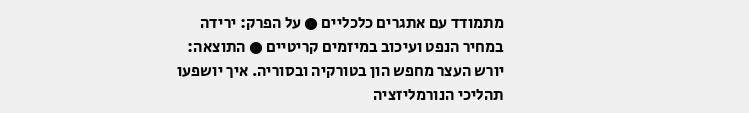מתמודד עם אתגרים כלכליים ● על הפרק: ירידה במחיר הנפט ועיכוב במיזמים קריטיים ● התוצאה: יורש העצר מחפש הון בטורקיה ובסוריה. איך יושפעו תהליכי הנורמליזציה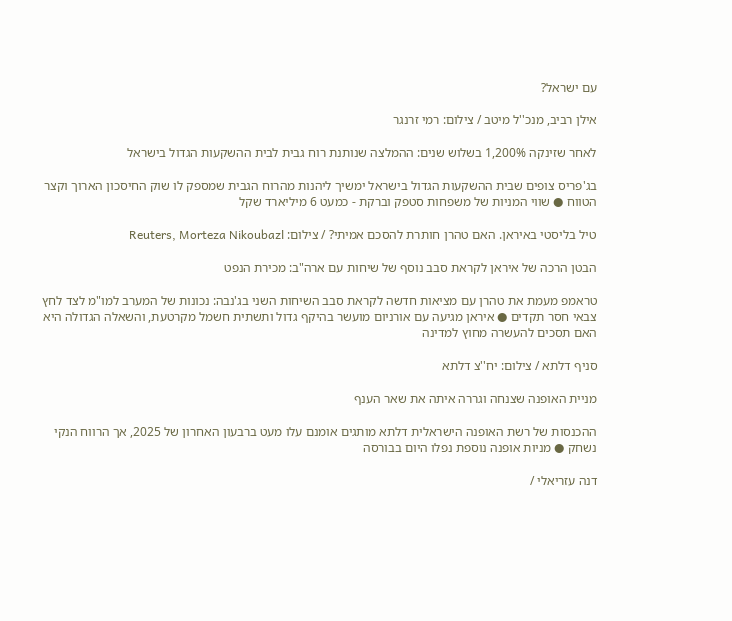עם ישראל?

אילן רביב, מנכ''ל מיטב / צילום: רמי זרנגר

לאחר שזינקה 1,200% בשלוש שנים: ההמלצה שנותנת רוח גבית לבית ההשקעות הגדול בישראל

בג'פריס צופים שבית ההשקעות הגדול בישראל ימשיך ליהנות מהרוח הגבית שמספק לו שוק החיסכון הארוך וקצר הטווח ● שווי המניות של משפחות סטפק וברקת - כמעט 6 מיליארד שקל

טיל בליסטי באיראן. האם טהרן חותרת להסכם אמיתי? / צילום: Reuters, Morteza Nikoubazl

הבטן הרכה של איראן לקראת סבב נוסף של שיחות עם ארה"ב: מכירת הנפט

טראמפ מעמת את טהרן עם מציאות חדשה לקראת סבב השיחות השני בג'נבה: נכונות של המערב למו"מ לצד לחץ צבאי חסר תקדים ● איראן מגיעה עם אורניום מועשר בהיקף גדול ותשתית חשמל מקרטעת, והשאלה הגדולה היא האם תסכים להעשרה מחוץ למדינה

סניף דלתא / צילום: יח''צ דלתא

מניית האופנה שצנחה וגררה איתה את שאר הענף

ההכנסות של רשת האופנה הישראלית דלתא מותגים אומנם עלו מעט ברבעון האחרון של 2025, אך הרווח הנקי נשחק ● מניות אופנה נוספת נפלו היום בבורסה

דנה עזריאלי /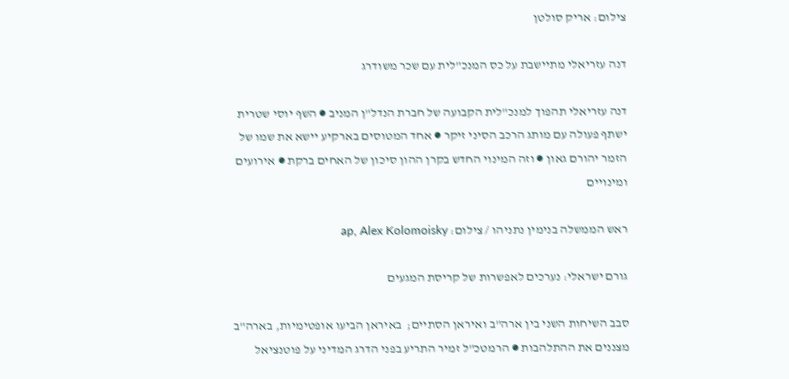צילום: אריק סולטן

דנה עזריאלי מתיישבת על כס המנכ"לית עם שכר משודרג

דנה עזריאלי תהפוך למנכ"לית הקבועה של חברת הנדל"ן המניב ● השף יוסי שטרית ישתף פעולה עם מותג הרכב הסיני זיקר ● אחד המטוסים בארקיע יישא את שמו של הזמר יהורם גאון ● וזה המינוי החדש בקרן ההון סיכון של האחים ברקת ● אירועים ומינויים

ראש הממשלה בנימין נתניהו / צילום: ap, Alex Kolomoisky

גורם ישראלי: נערכים לאפשרות של קריסת המגעים

סבב השיחות השני בין ארה"ב ואיראן הסתיים;  באיראן הביעו אופטימיות, בארה"ב מצננים את ההתלהבות ● הרמטכ"ל זמיר התריע בפני הדרג המדיני על פוטנציאל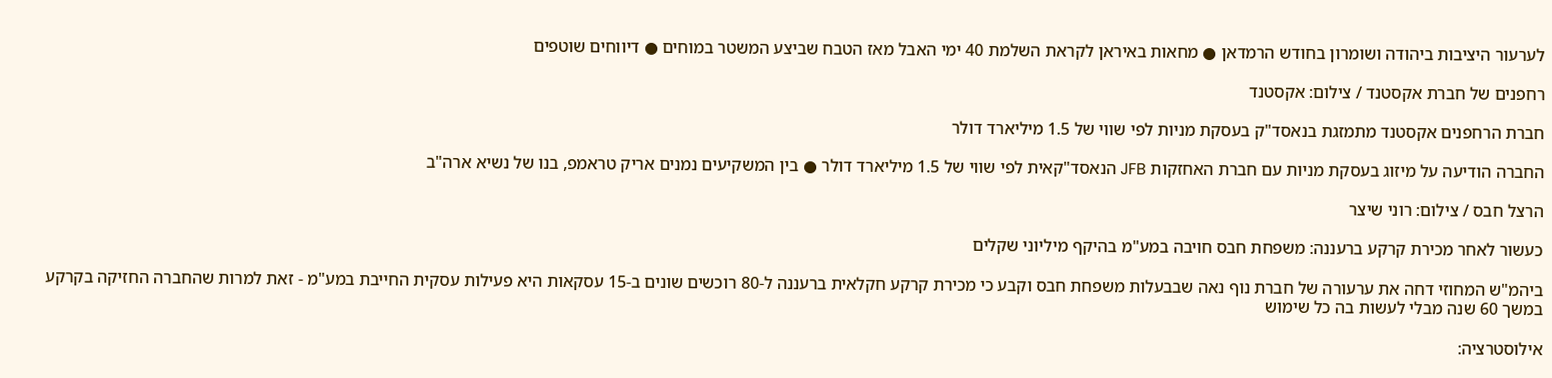לערעור היציבות ביהודה ושומרון בחודש הרמדאן ● מחאות באיראן לקראת השלמת 40 ימי האבל מאז הטבח שביצע המשטר במוחים ● דיווחים שוטפים

רחפנים של חברת אקסטנד / צילום: אקסטנד

חברת הרחפנים אקסטנד מתמזגת בנאסד"ק בעסקת מניות לפי שווי של 1.5 מיליארד דולר

החברה הודיעה על מיזוג בעסקת מניות עם חברת האחזקות JFB הנאסד"קאית לפי שווי של 1.5 מיליארד דולר ● בין המשקיעים נמנים אריק טראמפ, בנו של נשיא ארה"ב

הרצל חבס / צילום: רוני שיצר

כעשור לאחר מכירת קרקע ברעננה: משפחת חבס חויבה במע"מ בהיקף מיליוני שקלים

ביהמ"ש המחוזי דחה את ערעורה של חברת נוף נאה שבבעלות משפחת חבס וקבע כי מכירת קרקע חקלאית ברעננה ל-80 רוכשים שונים ב-15 עסקאות היא פעילות עסקית החייבת במע"מ - זאת למרות שהחברה החזיקה בקרקע במשך 60 שנה מבלי לעשות בה כל שימוש

אילוסטרציה: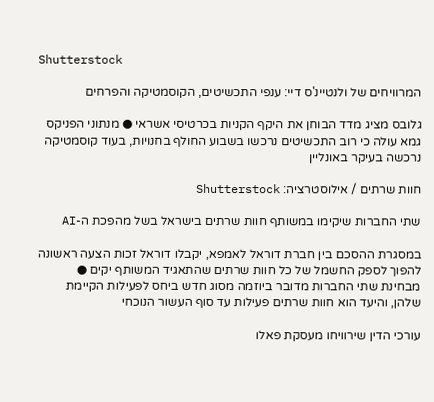Shutterstock

המרוויחים של ולנטיינ'ס דיי: ענפי התכשיטים, הקוסמטיקה והפרחים

גלובס מציג מדד הבוחן את היקף הקניות בכרטיסי אשראי ● מנתוני הפניקס גמא עולה כי רוב התכשיטים נרכשו בשבוע החולף בחנויות, בעוד קוסמטיקה נרכשה בעיקר באונליין

חוות שרתים / אילוסטרציה: Shutterstock

שתי החברות שיקימו במשותף חוות שרתים בישראל בשל מהפכת ה-AI

במסגרת ההסכם בין חברת דוראל לאמפא, יקבלו דוראל זכות הצעה ראשונה להפוך לספק החשמל של כל חוות שרתים שהתאגיד המשותף יקים ● מבחינת שתי החברות מדובר ביוזמה מסוג חדש ביחס לפעילות הקיימת שלהן, והיעד הוא חוות שרתים פעילות עד סוף העשור הנוכחי

עורכי הדין שירוויחו מעסקת פאלו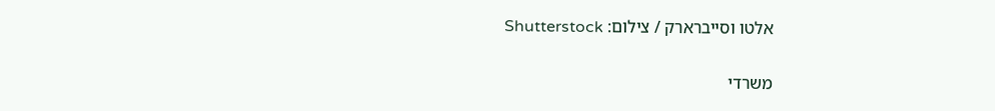אלטו וסייברארק / צילום: Shutterstock

משרדי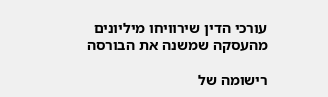עורכי הדין שירוויחו מיליונים מהעסקה שמשנה את הבורסה

רישומה של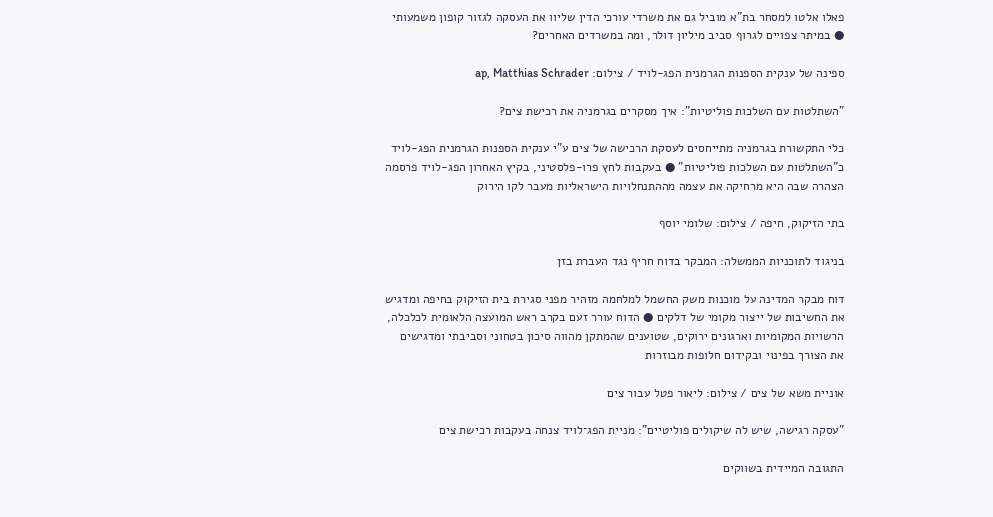פאלו אלטו למסחר בת"א מוביל גם את משרדי עורכי הדין שליוו את העסקה לגזור קופון משמעותי ● במיתר צפויים לגרוף סביב מיליון דולר, ומה במשרדים האחרים?

ספינה של ענקית הספנות הגרמנית הפג-לויד / צילום: ap, Matthias Schrader

"השתלטות עם השלכות פוליטיות": איך מסקרים בגרמניה את רכישת צים?

כלי התקשורת בגרמניה מתייחסים לעסקת הרכישה של צים ע"י ענקית הספנות הגרמנית הפג-לויד כ"השתלטות עם השלכות פוליטיות" ● בעקבות לחץ פרו-פלסטיני, בקיץ האחרון הפג-לויד פרסמה הצהרה שבה היא מרחיקה את עצמה מההתנחלויות הישראליות מעבר לקו הירוק

בתי הזיקוק, חיפה / צילום: שלומי יוסף

בניגוד לתוכניות הממשלה: המבקר בדוח חריף נגד העברת בזן

דוח מבקר המדינה על מוכנות משק החשמל למלחמה מזהיר מפני סגירת בית הזיקוק בחיפה ומדגיש את החשיבות של ייצור מקומי של דלקים ● הדוח עורר זעם בקרב ראש המועצה הלאומית לכלכלה, הרשויות המקומיות וארגונים ירוקים, שטוענים שהמתקן מהווה סיכון בטחוני וסביבתי ומדגישים את הצורך בפינוי ובקידום חלופות מבוזרות

אוניית משא של צים / צילום: ליאור פטל עבור צים

"עסקה רגישה, שיש לה שיקולים פוליטיים": מניית הפג־לויד צנחה בעקבות רכישת צים

התגובה המיידית בשווקים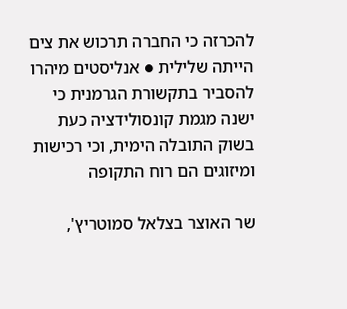להכרזה כי החברה תרכוש את צים הייתה שלילית ● אנליסטים מיהרו להסביר בתקשורת הגרמנית כי ישנה מגמת קונסולידציה כעת בשוק התובלה הימית, וכי רכישות ומיזוגים הם רוח התקופה

שר האוצר בצלאל סמוטריץ',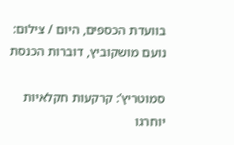בוועדת הכספים, היום / צילום: נועם מושקוביץ, דוברות הכנסת

סמוטריץ’: קרקעות חקלאיות יוחרגו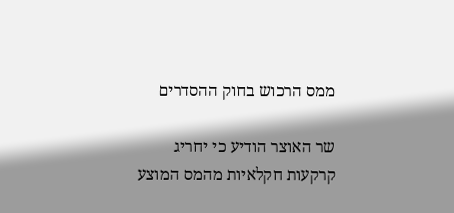ממס הרכוש בחוק ההסדרים

שר האוצר הודיע כי יחריג קרקעות חקלאיות מהמס המוצע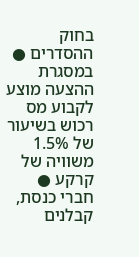בחוק ההסדרים ● במסגרת ההצעה מוצע לקבוע מס רכוש בשיעור של 1.5% משוויה של קרקע ● חברי כנסת, קבלנים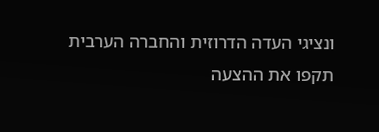ונציגי העדה הדרוזית והחברה הערבית תקפו את ההצעה